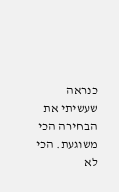כנראה שעשיתי את הבחירה הכי משוגעת. הכי לא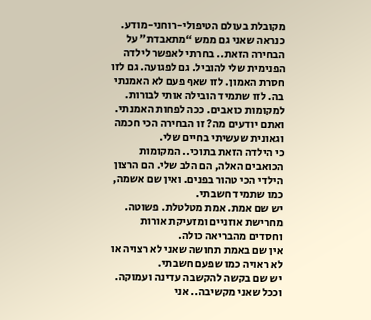מקובלת בעולם הטיפולי-רוחני-מודע. כנראה שאני גם ממש “מתאבדת” על הבחירה הזאת.. בחרתי לאפשר לילדה הפנימית שלי להוביל. גם לפגועה. גם לזו חסרת האמון. לזו שאף פעם לא האמנתי בה. לזו שתמיד הובילה אותי לבורות. למקומות כואבים. ככה לפחות האמנתי. ואתם יודעים מה? זו הבחירה הכי חכמה וגאונית שעשיתי בחיים שלי.
כי הילדה הזאת בתוכי.. המקומות הכואבים האלה, הם הלב שלי. הם הרצון הילדי הכי טהור בפנים. ואין שם אשמה, כמו שתמיד חשבתי.
יש שם אמת. אמת מטלטלת. פשוטה.
מחרישת אוזניים ומזעיקת אורות וחסדים מהבריאה כולה.
אין שם באמת תחושה שאני לא רצויה או לא ראויה כמו שפעם חשבתי.
יש שם בקשה להקשבה עדינה ועמוקה.
וככל שאני מקשיבה.. אני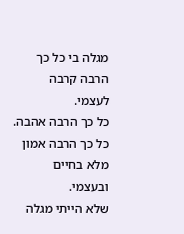מגלה בי כל כך הרבה קרבה לעצמי.
כל כך הרבה אהבה. כל כך הרבה אמון מלא בחיים ובעצמי.
שלא הייתי מגלה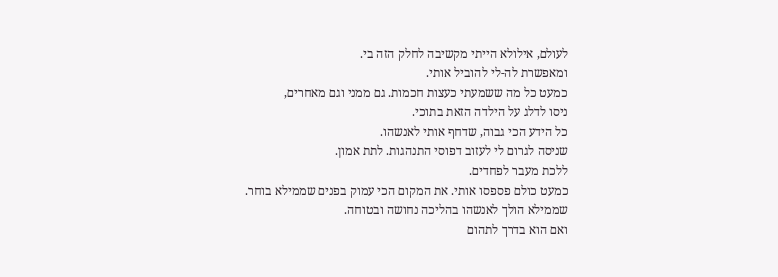לעולם, אילולא הייתי מקשיבה לחלק הזה בי.
ומאפשרת לה-לי להוביל אותי.
כמעט כל מה ששמעתי כעצות חכמות. גם ממני וגם מאחרים,
ניסו לדלג על הילדה הזאת בתוכי.
כל הידע הכי גבוה, שדחף אותי לאנשהו.
שניסה לגרום לי לעזוב דפוסי התנהגות. לתת אמון.
ללכת מעבר לפחדים.
כמעט כולם פספסו אותי. את המקום הכי עמוק בפנים שממילא בוחר.
שממילא הולך לאנשהו בהליכה נחושה ובטוחה.
ואם הוא בדרך לתהום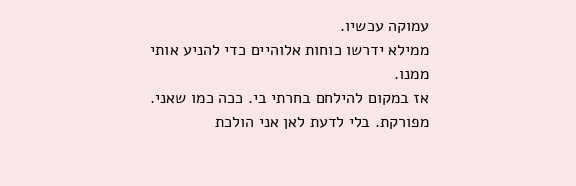עמוקה עכשיו.
ממילא ידרשו כוחות אלוהיים כדי להניע אותי ממנו.
אז במקום להילחם בחרתי בי. ככה כמו שאני.
מפורקת. בלי לדעת לאן אני הולכת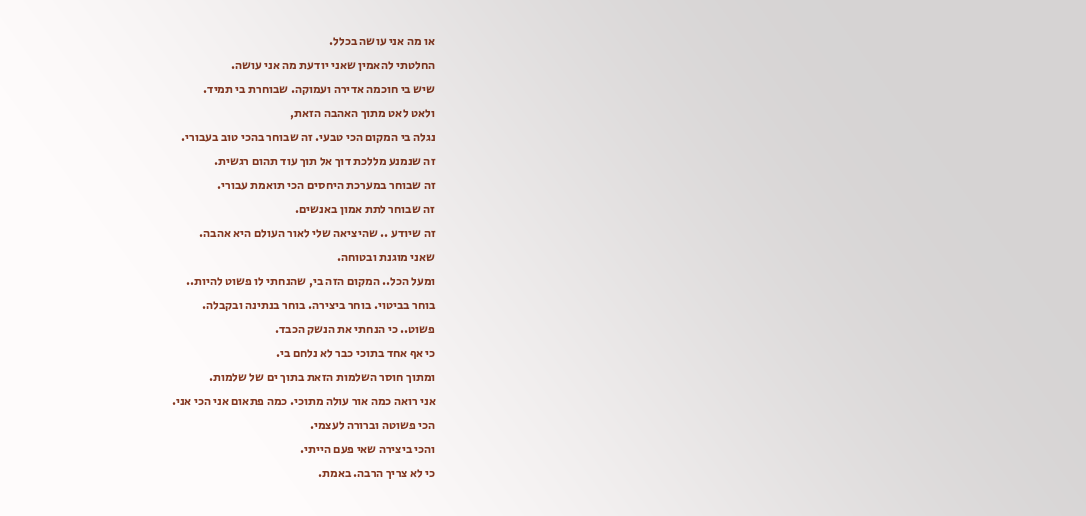או מה אני עושה בכלל.
החלטתי להאמין שאני יודעת מה אני עושה.
שיש בי חוכמה אדירה ועמוקה. שבוחרת בי תמיד.
ולאט לאט מתוך האהבה הזאת,
נגלה בי המקום הכי טבעי. זה שבוחר בהכי טוב בעבורי.
זה שנמנע מללכת דוך אל תוך עוד תהום רגשית.
זה שבוחר במערכת היחסים הכי תואמת עבורי.
זה שבוחר לתת אמון באנשים.
זה שיודע .. שהיציאה שלי לאור העולם היא אהבה.
שאני מוגנת ובטוחה.
ומעל הכל.. המקום הזה בי, שהנחתי לו פשוט להיות..
בוחר בביטוי. בוחר ביצירה. בוחר בנתינה ובקבלה.
פשוט.. כי הנחתי את הנשק הכבד.
כי אף אחד בתוכי כבר לא נלחם בי.
ומתוך חוסר השלמות הזאת בתוך ים של שלמות.
אני רואה כמה אור עולה מתוכי. כמה פתאום אני הכי אני.
הכי פשוטה וברורה לעצמי.
והכי ביצירה שאי פעם הייתי.
כי לא צריך הרבה. באמת.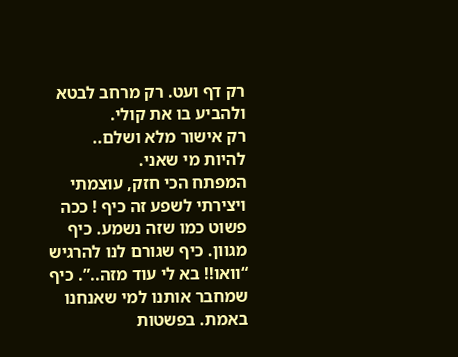רק דף ועט. רק מרחב לבטא ולהביע בו את קולי.
רק אישור מלא ושלם..
להיות מי שאני.
המפתח הכי חזק, עוצמתי ויצירתי לשפע זה כיף ! ככה פשוט כמו שזה נשמע. כיף מגוון. כיף שגורם לנו להרגיש “וואו!! בא לי עוד מזה..”. כיף שמחבר אותנו למי שאנחנו באמת. בפשטות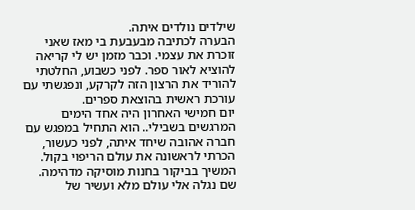שילדים נולדים איתה.
הבערה לכתיבה מבעבעת בי מאז שאני זוכרת את עצמי. וכבר מזמן יש לי קריאה להוציא לאור ספר. לפני כשבוע, החלטתי להוריד את הרצון הזה לקרקע, ונפגשתי עם עורכת ראשית בהוצאת ספרים.
יום חמישי האחרון היה אחד הימים המרגשים בשבילי.. הוא התחיל במפגש עם חברה אהובה שיחד איתה, לפני כעשור, הכרתי לראשונה את עולם הריפוי בקול. המשיך בביקור בחנות מוסיקה מדהימה. שם נגלה אלי עולם מלא ועשיר של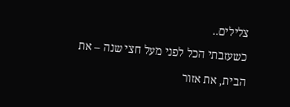צלילים..
כשעזבתי הכל לפני מעל חצי שנה – את הבית, את אזור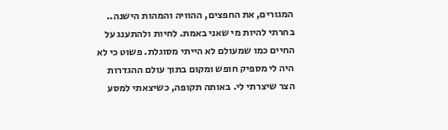המגורים, את החפצים, ההוויה והמהות הישנה.. בחרתי להיות מי שאני באמת. לחיות ולהתענג על החיים כמו שמעולם לא הייתי מסוגלת. פשוט כי לא היה לי מספיק חופש ומקום בתוך עולם ההגדרות הצר שיצרתי לי. באותה תקופה, כשיצאתי למסע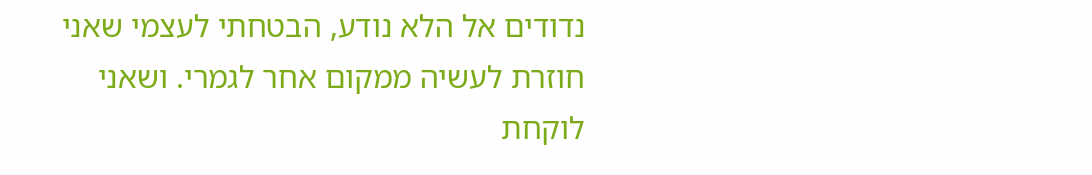נדודים אל הלא נודע, הבטחתי לעצמי שאני חוזרת לעשיה ממקום אחר לגמרי. ושאני לוקחת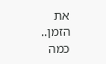את הזמן.. כמה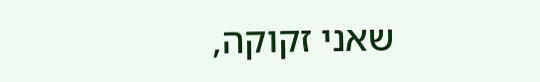שאני זקוקה,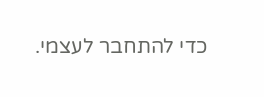כדי להתחבר לעצמי.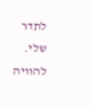לתדר שלי. להוויה